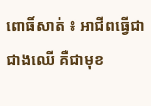ពោធិ៍សាត់ ៖ អាជីពធ្វើជាជាងឈើ គឺជាមុខ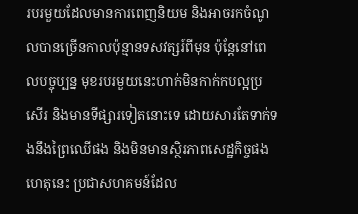របរមួយដែលមានការពេញនិយម និងអាចរកចំណូលបានច្រើនកាលប៉ុន្មានទសវត្សរ៍ពីមុន ប៉ុន្តែនៅពេលបច្ចុប្បន្ន មុខរបរមួយនេះហាក់មិនកាក់កបល្អប្រសើរ និងមានទីផ្សារទៀតនោះទេ ដោយសារតែទាក់ទងនឹងព្រៃឈើផង និងមិនមានស្ថិរភាពសេដ្ឋកិច្ចផង ហេតុនេះ ប្រជាសហគមន៍ដែល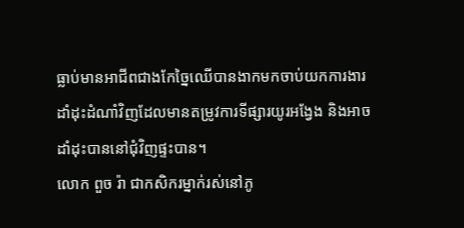ធ្លាប់មានអាជីពជាងកែច្នៃឈើបានងាកមកចាប់យកការងារដាំដុះដំណាំវិញដែលមានតម្រូវការទីផ្សារយូរអង្វែង និងអាចដាំដុះបាននៅជុំវិញផ្ទះបាន។
លោក ពួច រ៉ា ជាកសិករម្នាក់រស់នៅភូ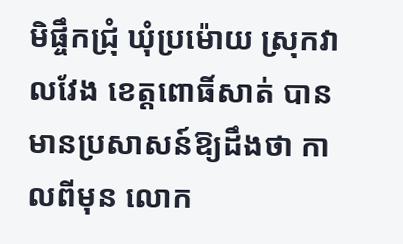មិផ្ចឹកជ្រុំ ឃុំប្រម៉ោយ ស្រុកវាលវែង ខេត្តពោធិ៍សាត់ បានមានប្រសាសន៍ឱ្យដឹងថា កាលពីមុន លោក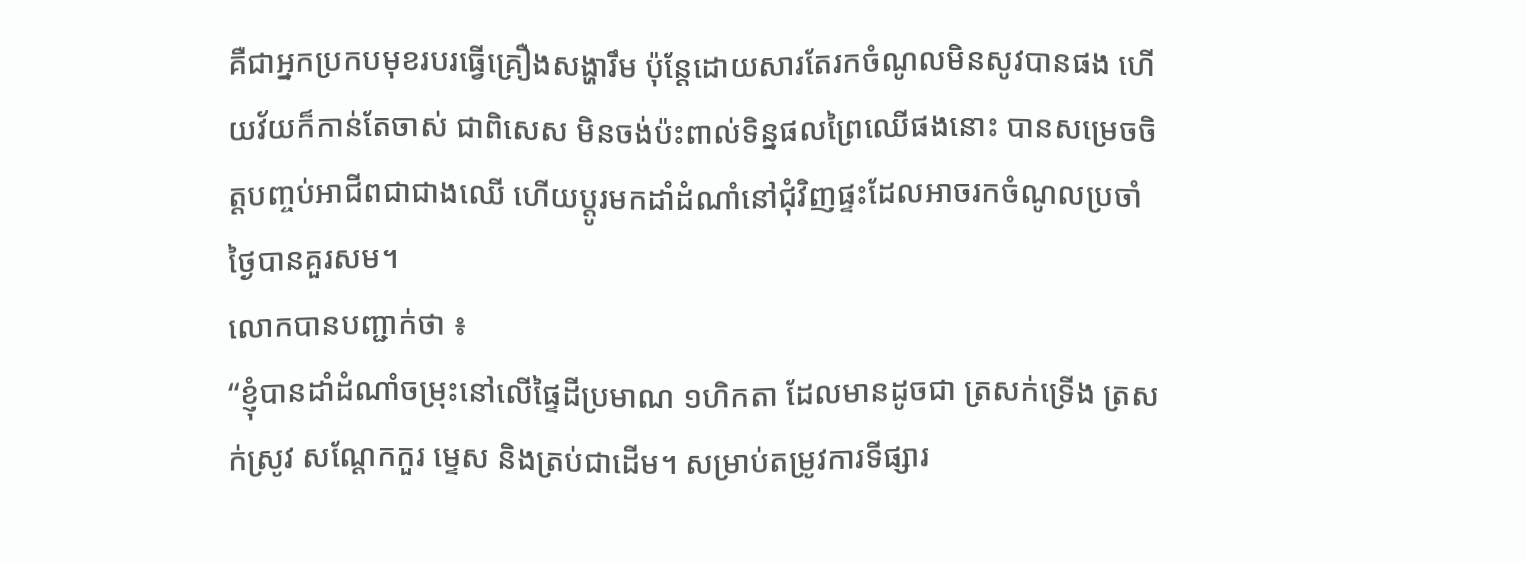គឺជាអ្នកប្រកបមុខរបរធ្វើគ្រឿងសង្ហារឹម ប៉ុន្តែដោយសារតែរកចំណូលមិនសូវបានផង ហើយវ័យក៏កាន់តែចាស់ ជាពិសេស មិនចង់ប៉ះពាល់ទិន្នផលព្រៃឈើផងនោះ បានសម្រេចចិត្តបញ្ចប់អាជីពជាជាងឈើ ហើយប្ដូរមកដាំដំណាំនៅជុំវិញផ្ទះដែលអាចរកចំណូលប្រចាំថ្ងៃបានគួរសម។
លោកបានបញ្ជាក់ថា ៖
“ខ្ញុំបានដាំដំណាំចម្រុះនៅលើផ្ទៃដីប្រមាណ ១ហិកតា ដែលមានដូចជា ត្រសក់ទ្រើង ត្រសក់ស្រូវ សណ្ដែកកួរ ម្ទេស និងត្រប់ជាដើម។ សម្រាប់តម្រូវការទីផ្សារ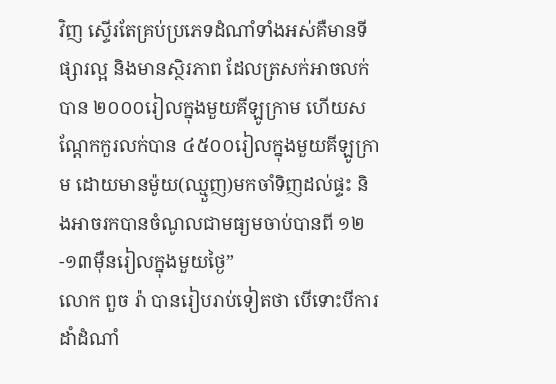វិញ ស្ទើរតែគ្រប់ប្រភេទដំណាំទាំងអស់គឺមានទីផ្សារល្អ និងមានស្ថិរភាព ដែលត្រសក់អាចលក់បាន ២០០០រៀលក្នុងមួយគីឡូក្រាម ហើយសណ្ដែកកួរលក់បាន ៤៥០០រៀលក្នុងមួយគីឡូក្រាម ដោយមានម៉ូយ(ឈ្មួញ)មកចាំទិញដល់ផ្ទះ និងអាចរកបានចំណូលជាមធ្យមចាប់បានពី ១២-១៣ម៉ឺនរៀលក្នុងមួយថ្ងៃ”
លោក ពួច រ៉ា បានរៀបរាប់ទៀតថា បើទោះបីការដាំដំណាំ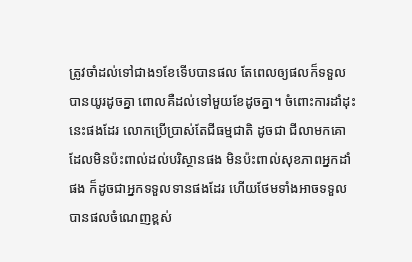ត្រូវចាំដល់ទៅជាង១ខែទើបបានផល តែពេលឲ្យផលក៏ទទួលបានយូរដូចគ្នា ពោលគឺដល់ទៅមួយខែដូចគ្នា។ ចំពោះការដាំដុះនេះផងដែរ លោកប្រើប្រាស់តែជីធម្មជាតិ ដូចជា ជីលាមកគោ ដែលមិនប៉ះពាល់ដល់បរិស្ថានផង មិនប៉ះពាល់សុខភាពអ្នកដាំផង ក៏ដូចជាអ្នកទទួលទានផងដែរ ហើយថែមទាំងអាចទទួលបានផលចំណេញខ្ពស់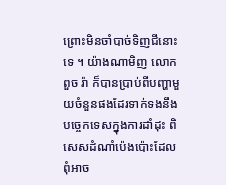ព្រោះមិនចាំបាច់ទិញជីនោះទេ ។ យ៉ាងណាមិញ លោក ពួច រ៉ា ក៏បានប្រាប់ពីបញ្ហាមួយចំនួនផងដែរទាក់ទងនឹងបច្ចេកទេសក្នុងការដាំដុះ ពិសេសដំណាំប៉េងប៉ោះដែលពុំអាច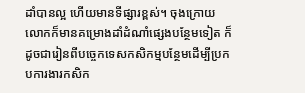ដាំបានល្អ ហើយមានទីផ្សារខ្ពស់។ ចុងក្រោយ លោកក៏មានគម្រោងដាំដំណាំផ្សេងបន្ថែមទៀត ក៏ដូចជារៀនពីបច្ចេកទេសកសិកម្មបន្ថែមដើម្បីប្រកបការងារកសិក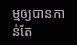ម្មឲ្យបានកាន់តែ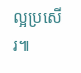ល្អប្រសើរ៕